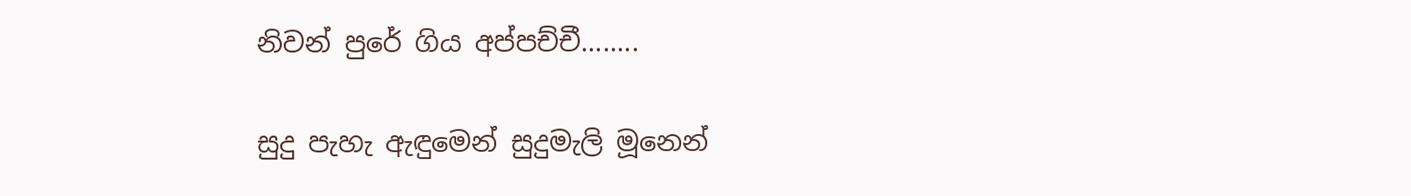නිවන් පුරේ ගිය අප්පච්චී........

සුදු පැහැ ඇඳුමෙන් සුදුමැලි මූනෙන්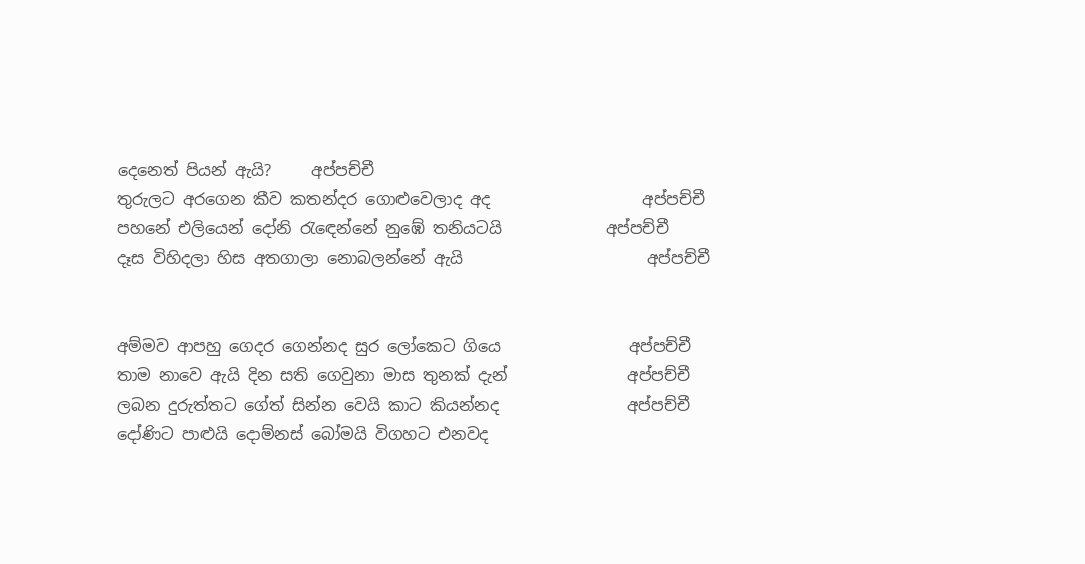දෙනෙත් පියන් ඇයි?     අප්පච්චී
තුරුලට අරගෙන කීව කතන්දර ගොළුවෙලාද අද                   අප්පච්චී
පහනේ එලියෙන් දෝනි රැඳෙන්නේ නුඹේ තනියටයි             අප්පච්චී
දෑස විහිදලා හිස අතගාලා නොබලන්නේ ඇයි                       අප්පච්චී


අම්මව ආපහු ගෙදර ගෙන්නද සුර ලෝකෙට ගියෙ                අප්පච්චී
තාම නාවෙ ඇයි දින සති ගෙවුනා මාස තුනක් දැන්               අප්පච්චී
ලබන දුරුත්තට ගේත් සින්න වෙයි කාට කියන්නද                අප්පච්චී
දෝණිට පාළුයි දොම්නස් බෝමයි විගහට එනවද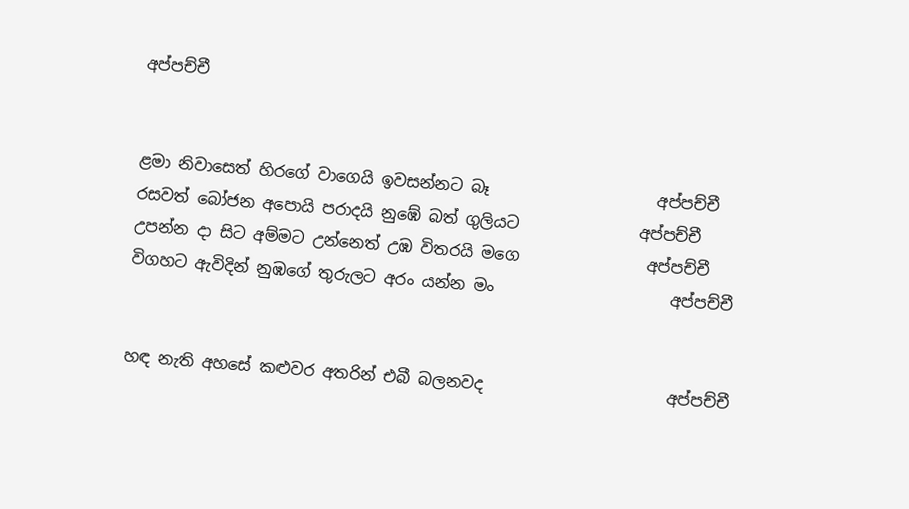අප්පච්චී


ළමා නිවාසෙත් හිරගේ වාගෙයි ඉවසන්නට බෑ                     අප්පච්චී
රසවත් බෝජන අපොයි පරාදයි නුඹේ බත් ගුලියට               අප්පච්චී
උපන්න දා සිට අම්මට උන්නෙත් උඹ විතරයි මගෙ                අප්පච්චී
විගහට ඇවිදින් නුඹගේ තුරුලට අරං යන්න මං                      අප්පච්චී


හඳ නැති අහසේ කළුවර අතරින් එබී බලනවද                       අප්පච්චී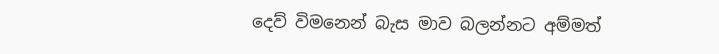දෙව් විමනෙන් බැස මාව බලන්නට අම්මත්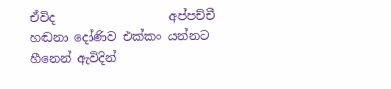ඒවිද                   අප්පච්චී
හඬනා දෝණිව එක්කං යන්නට හීනෙන් ඇවිදින්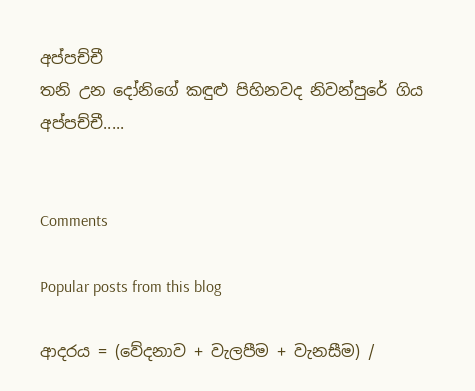අප්පච්චී
තනි උන දෝනිගේ කඳුළු පිහිනවද නිවන්පුරේ ගිය                 අප්පච්චී.....


Comments

Popular posts from this blog

ආදරය = (වේදනාව + වැලපීම + වැනසීම) /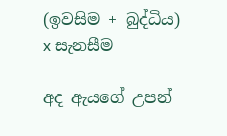(ඉවසිම + බුද්ධිය) x සැනසීම

අද ඇයගේ උපන්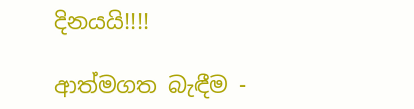දිනයයි!!!!

ආත්මගත බැඳීම -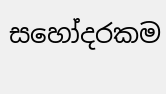සහෝදරකම